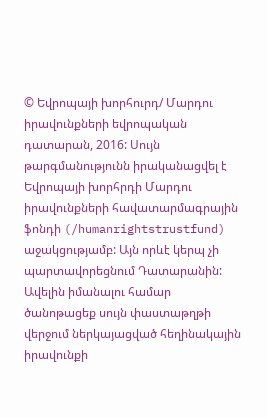© Եվրոպայի խորհուրդ/ Մարդու իրավունքների եվրոպական դատարան, 2016: Սույն թարգմանությունն իրականացվել է Եվրոպայի խորհրդի Մարդու իրավունքների հավատարմագրային ֆոնդի (/humanrightstrustfund) աջակցությամբ: Այն որևէ կերպ չի պարտավորեցնում Դատարանին: Ավելին իմանալու համար ծանոթացեք սույն փաստաթղթի վերջում ներկայացված հեղինակային իրավունքի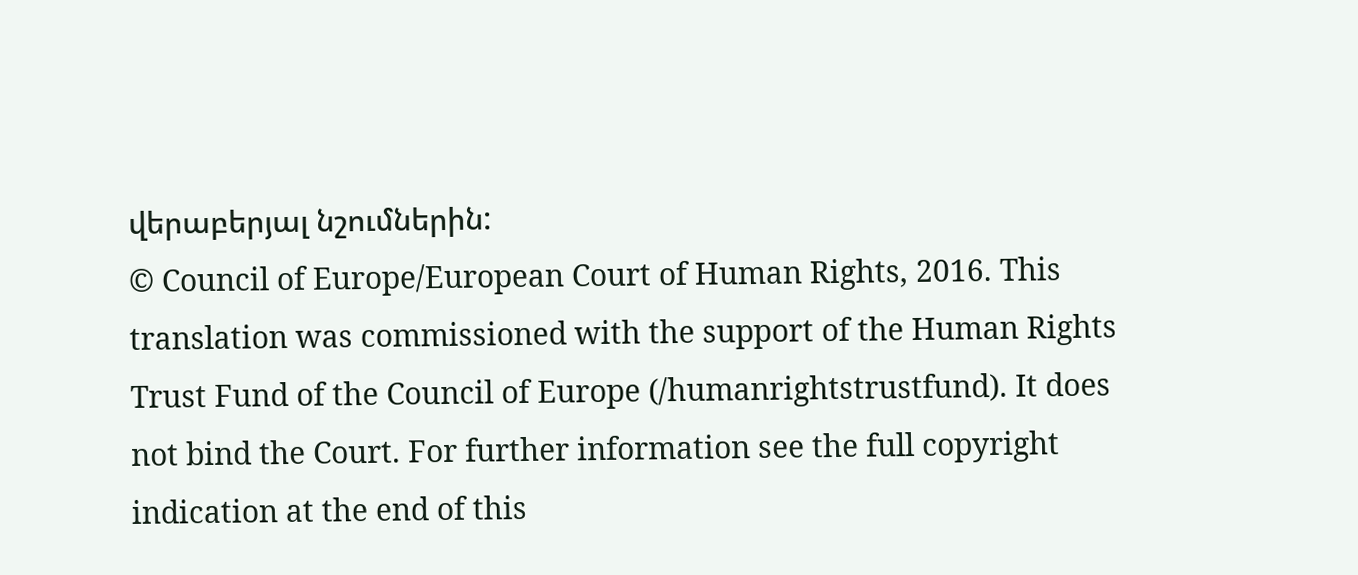վերաբերյալ նշումներին:
© Council of Europe/European Court of Human Rights, 2016. This translation was commissioned with the support of the Human Rights Trust Fund of the Council of Europe (/humanrightstrustfund). It does not bind the Court. For further information see the full copyright indication at the end of this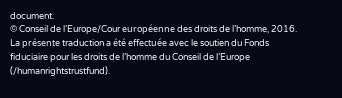document.
© Conseil de l’Europe/Cour européenne des droits de l’homme, 2016. La présente traduction a été effectuée avec le soutien du Fonds fiduciaire pour les droits de l’homme du Conseil de l’Europe (/humanrightstrustfund).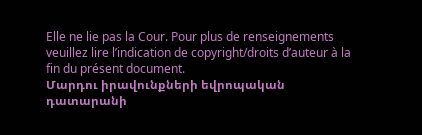Elle ne lie pas la Cour. Pour plus de renseignements veuillez lire l’indication de copyright/droits d’auteur à la fin du présent document.
Մարդու իրավունքների եվրոպական դատարանի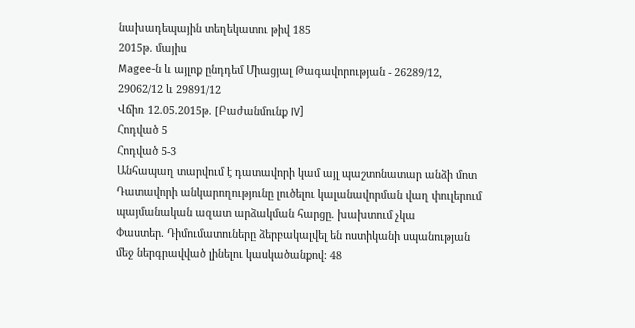նախադեպային տեղեկատու թիվ 185
2015թ. մայիս
Magee-ն և այլոք ընդդեմ Միացյալ Թագավորության - 26289/12, 29062/12 և 29891/12
Վճիռ 12.05.2015թ. [Բաժանմունք IV]
Հոդված 5
Հոդված 5-3
Անհապաղ տարվում է դատավորի կամ այլ պաշտոնատար անձի մոտ
Դատավորի անկարողությունը լուծելու կալանավորման վաղ փուլերում պայմանական ազատ արձակման հարցը. խախտում չկա
Փաստեր. Դիմումատուները ձերբակալվել են ոստիկանի սպանության մեջ ներգրավված լինելու կասկածանքով: 48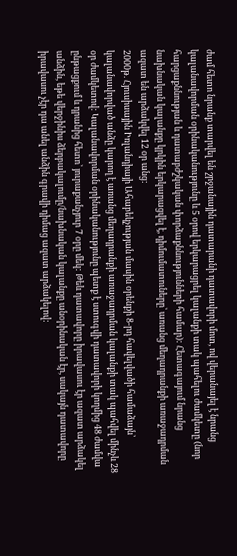ժամ հետո նրանք տարվել են շրջանային դատարանի դատավորի մոտ, ով վերանայել է նրանց կալանավորման օրինականությունը և 5 օրով երկարացրել կալանքի տակ պահելու ժամկետը (նոր հարցաքննության և դատաբժշկական փորձաքննությունների համար): Հետագայում նրանց նախնական կալանքը կրկին երկարացվել է, դիմումատուները՝ առանց մեղադրանքի առաջադրման ազատ են արձակվել 12 օր անց:
2000թ. Հյուսիսային Իռլանդիայի Ահաբեկչության մասին օրենքի 8-րդ հավելվածի համաձայն՝ կալանավորված անձը կարող է առանց մեղադրանքի առաջադրման կալանքի տակ պահվել մինչև 28 օր ժամկետով: Կալանավորման օրինականությունը պետք է ստուգվի դատավորի կողմից 48 ժամվա ընթացքում և դրանից հետո՝ յուրաքանչյուր 7 օրը մեկ: Թեև դատավորը իրավասու էր ազատ արձակել անձին, եթե վերջինիս ձերբակալումը/նախնական կալանքը անօրինական էր, սակայն դատավորը իրավասու չէր դա անել անձին գրավի դիմաց ազատ արձակելով: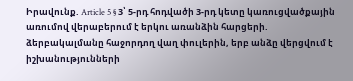Իրավունք. Article 5 § 3՝ 5-րդ հոդվածի 3-րդ կետը կառուցվածքային առումով վերաբերում է երկու առանձին հարցերի. ձերբակալմանը հաջորդող վաղ փուլերին, երբ անձը վերցվում է իշխանությունների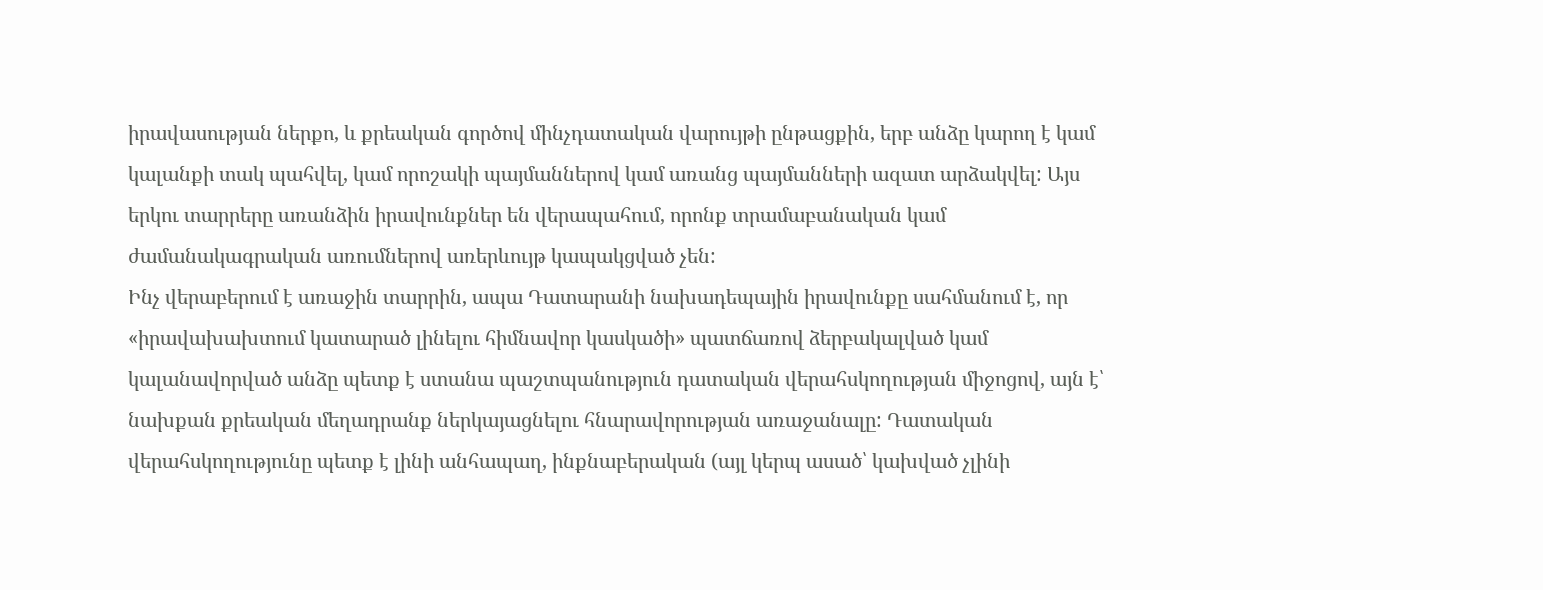իրավասության ներքո, և քրեական գործով մինչդատական վարույթի ընթացքին, երբ անձը կարող է կամ կալանքի տակ պահվել, կամ որոշակի պայմաններով կամ առանց պայմանների ազատ արձակվել: Այս երկու տարրերը առանձին իրավունքներ են վերապահում, որոնք տրամաբանական կամ ժամանակագրական առումներով առերևույթ կապակցված չեն:
Ինչ վերաբերում է առաջին տարրին, ապա Դատարանի նախադեպային իրավունքը սահմանում է, որ «իրավախախտում կատարած լինելու հիմնավոր կասկածի» պատճառով ձերբակալված կամ կալանավորված անձը պետք է ստանա պաշտպանություն դատական վերահսկողության միջոցով, այն է՝ նախքան քրեական մեղադրանք ներկայացնելու հնարավորության առաջանալը: Դատական վերահսկողությունը պետք է լինի անհապաղ, ինքնաբերական (այլ կերպ ասած՝ կախված չլինի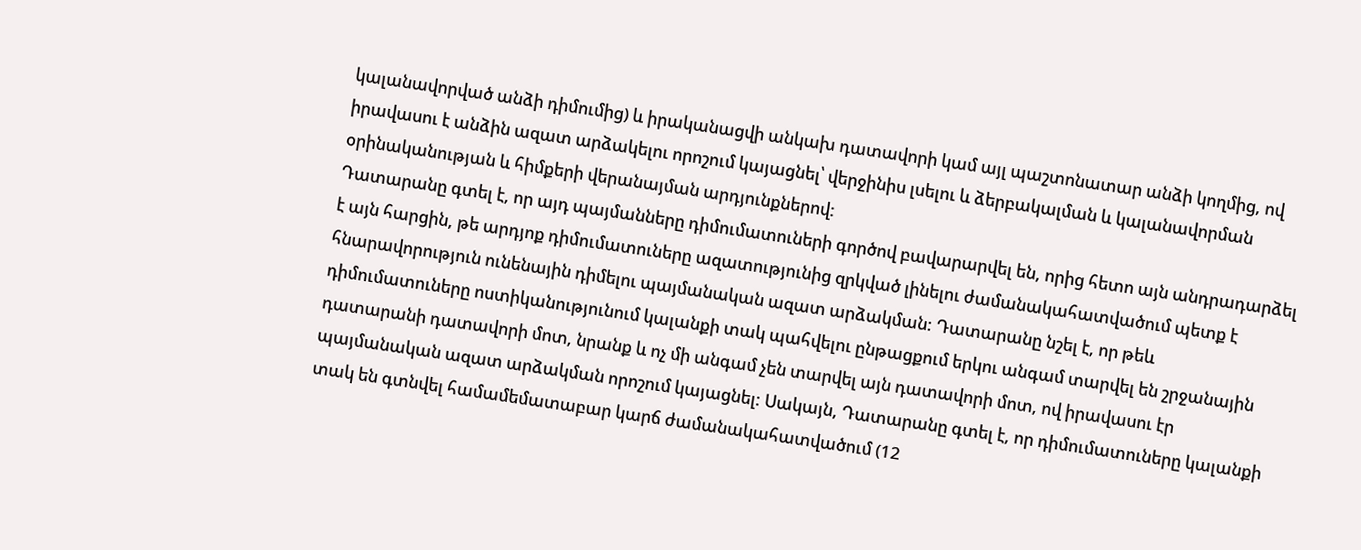կալանավորված անձի դիմումից) և իրականացվի անկախ դատավորի կամ այլ պաշտոնատար անձի կողմից, ով իրավասու է անձին ազատ արձակելու որոշում կայացնել՝ վերջինիս լսելու և ձերբակալման և կալանավորման օրինականության և հիմքերի վերանայման արդյունքներով:
Դատարանը գտել է, որ այդ պայմանները դիմումատուների գործով բավարարվել են, որից հետո այն անդրադարձել է այն հարցին, թե արդյոք դիմումատուները ազատությունից զրկված լինելու ժամանակահատվածում պետք է հնարավորություն ունենային դիմելու պայմանական ազատ արձակման: Դատարանը նշել է, որ թեև դիմումատուները ոստիկանությունում կալանքի տակ պահվելու ընթացքում երկու անգամ տարվել են շրջանային դատարանի դատավորի մոտ, նրանք և ոչ մի անգամ չեն տարվել այն դատավորի մոտ, ով իրավասու էր պայմանական ազատ արձակման որոշում կայացնել: Սակայն, Դատարանը գտել է, որ դիմումատուները կալանքի տակ են գտնվել համամեմատաբար կարճ ժամանակահատվածում (12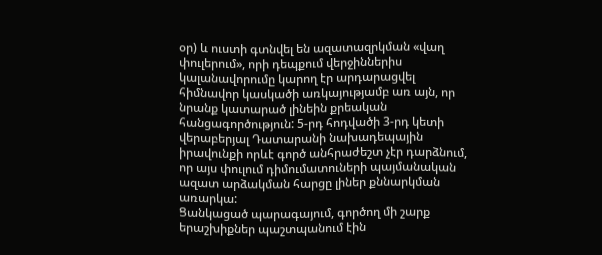օր) և ուստի գտնվել են ազատազրկման «վաղ փուլերում», որի դեպքում վերջիններիս կալանավորումը կարող էր արդարացվել հիմնավոր կասկածի առկայությամբ առ այն, որ նրանք կատարած լինեին քրեական հանցագործություն: 5-րդ հոդվածի 3-րդ կետի վերաբերյալ Դատարանի նախադեպային իրավունքի որևէ գործ անհրաժեշտ չէր դարձնում, որ այս փուլում դիմումատուների պայմանական ազատ արձակման հարցը լիներ քննարկման առարկա:
Ցանկացած պարագայում, գործող մի շարք երաշխիքներ պաշտպանում էին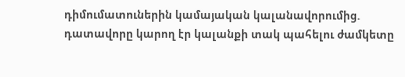դիմումատուներին կամայական կալանավորումից. դատավորը կարող էր կալանքի տակ պահելու ժամկետը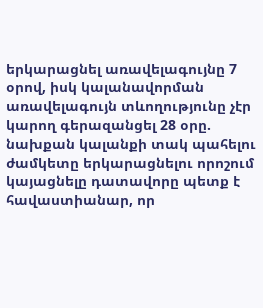երկարացնել առավելագույնը 7 օրով, իսկ կալանավորման առավելագույն տևողությունը չէր կարող գերազանցել 28 օրը. նախքան կալանքի տակ պահելու ժամկետը երկարացնելու որոշում կայացնելը դատավորը պետք է հավաստիանար, որ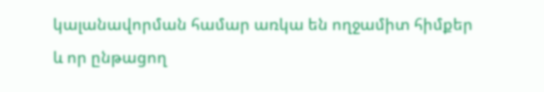կալանավորման համար առկա են ողջամիտ հիմքեր և որ ընթացող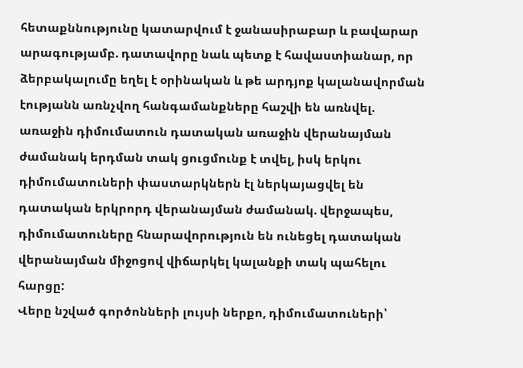հետաքննությունը կատարվում է ջանասիրաբար և բավարար արագությամբ. դատավորը նաև պետք է հավաստիանար, որ ձերբակալումը եղել է օրինական և թե արդյոք կալանավորման էությանն առնչվող հանգամանքները հաշվի են առնվել. առաջին դիմումատուն դատական առաջին վերանայման ժամանակ երդման տակ ցուցմունք է տվել, իսկ երկու դիմումատուների փաստարկներն էլ ներկայացվել են դատական երկրորդ վերանայման ժամանակ. վերջապես, դիմումատուները հնարավորություն են ունեցել դատական վերանայման միջոցով վիճարկել կալանքի տակ պահելու հարցը:
Վերը նշված գործոնների լույսի ներքո, դիմումատուների՝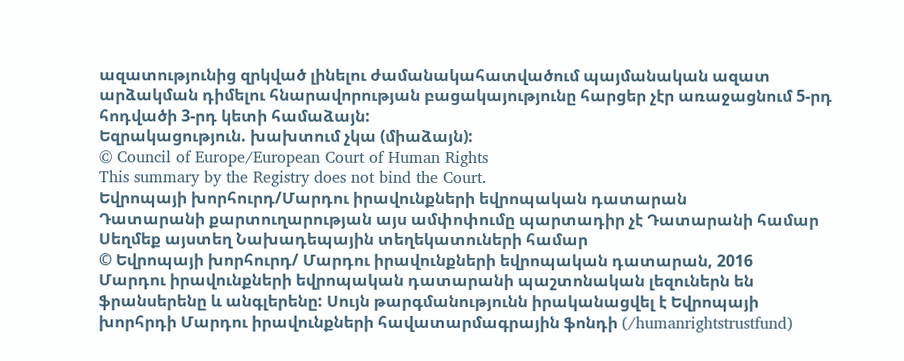ազատությունից զրկված լինելու ժամանակահատվածում պայմանական ազատ արձակման դիմելու հնարավորության բացակայությունը հարցեր չէր առաջացնում 5-րդ հոդվածի 3-րդ կետի համաձայն:
Եզրակացություն. խախտում չկա (միաձայն):
© Council of Europe/European Court of Human Rights
This summary by the Registry does not bind the Court.
Եվրոպայի խորհուրդ/Մարդու իրավունքների եվրոպական դատարան
Դատարանի քարտուղարության այս ամփոփումը պարտադիր չէ Դատարանի համար
Սեղմեք այստեղ Նախադեպային տեղեկատուների համար
© Եվրոպայի խորհուրդ/ Մարդու իրավունքների եվրոպական դատարան, 2016
Մարդու իրավունքների եվրոպական դատարանի պաշտոնական լեզուներն են ֆրանսերենը և անգլերենը: Սույն թարգմանությունն իրականացվել է Եվրոպայի խորհրդի Մարդու իրավունքների հավատարմագրային ֆոնդի (/humanrightstrustfund)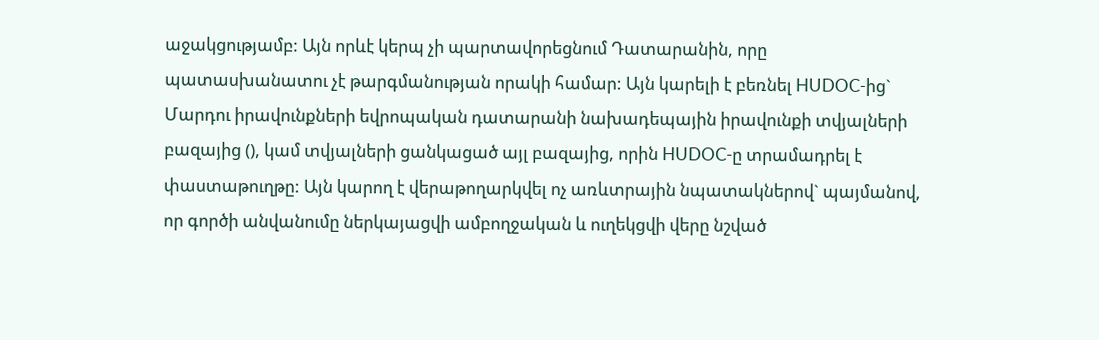աջակցությամբ: Այն որևէ կերպ չի պարտավորեցնում Դատարանին, որը պատասխանատու չէ թարգմանության որակի համար: Այն կարելի է բեռնել HUDOC-ից` Մարդու իրավունքների եվրոպական դատարանի նախադեպային իրավունքի տվյալների բազայից (), կամ տվյալների ցանկացած այլ բազայից, որին HUDOC-ը տրամադրել է փաստաթուղթը: Այն կարող է վերաթողարկվել ոչ առևտրային նպատակներով` պայմանով, որ գործի անվանումը ներկայացվի ամբողջական և ուղեկցվի վերը նշված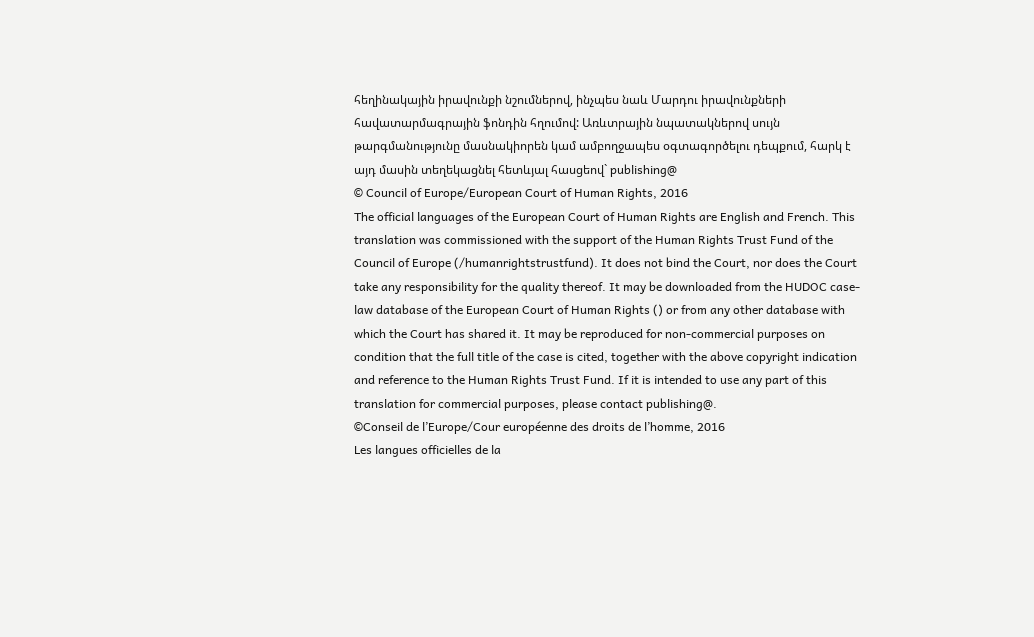հեղինակային իրավունքի նշումներով, ինչպես նաև Մարդու իրավունքների հավատարմագրային ֆոնդին հղումով: Առևտրային նպատակներով սույն թարգմանությունը մասնակիորեն կամ ամբողջապես օգտագործելու դեպքում, հարկ է այդ մասին տեղեկացնել հետևյալ հասցեով` publishing@
© Council of Europe/European Court of Human Rights, 2016
The official languages of the European Court of Human Rights are English and French. This translation was commissioned with the support of the Human Rights Trust Fund of the Council of Europe (/humanrightstrustfund). It does not bind the Court, nor does the Court take any responsibility for the quality thereof. It may be downloaded from the HUDOC case-law database of the European Court of Human Rights () or from any other database with which the Court has shared it. It may be reproduced for non-commercial purposes on condition that the full title of the case is cited, together with the above copyright indication and reference to the Human Rights Trust Fund. If it is intended to use any part of this translation for commercial purposes, please contact publishing@.
©Conseil de l’Europe/Cour européenne des droits de l’homme, 2016
Les langues officielles de la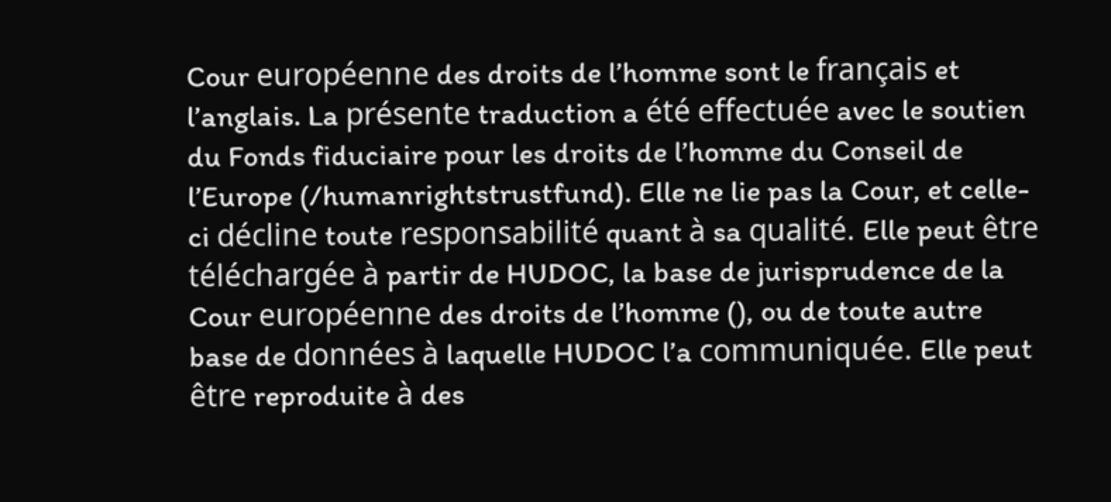Cour européenne des droits de l’homme sont le français et l’anglais. La présente traduction a été effectuée avec le soutien du Fonds fiduciaire pour les droits de l’homme du Conseil de l’Europe (/humanrightstrustfund). Elle ne lie pas la Cour, et celle-ci décline toute responsabilité quant à sa qualité. Elle peut être téléchargée à partir de HUDOC, la base de jurisprudence de la Cour européenne des droits de l’homme (), ou de toute autre base de données à laquelle HUDOC l’a communiquée. Elle peut être reproduite à des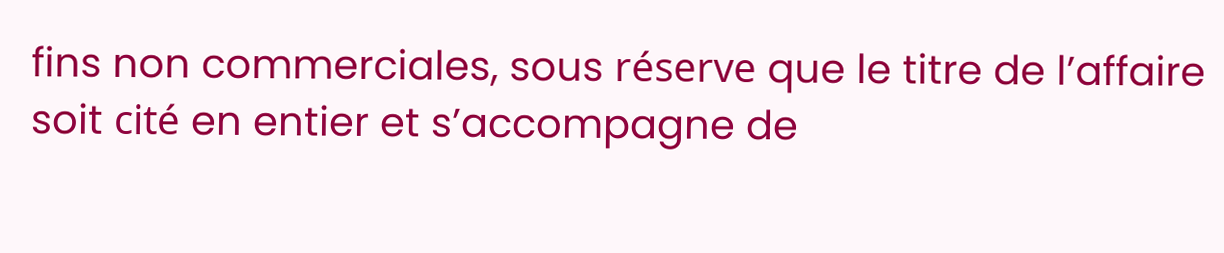fins non commerciales, sous réserve que le titre de l’affaire soit cité en entier et s’accompagne de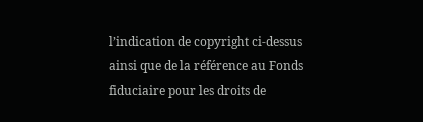l’indication de copyright ci-dessus ainsi que de la référence au Fonds fiduciaire pour les droits de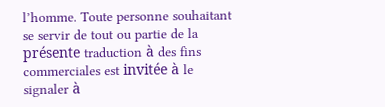l’homme. Toute personne souhaitant se servir de tout ou partie de la présente traduction à des fins commerciales est invitée à le signaler à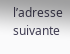l’adresse suivante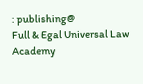: publishing@
Full & Egal Universal Law Academy